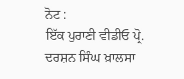ਨੋਟ :
ਇੱਕ ਪੁਰਾਣੀ ਵੀਡੀਓ ਪ੍ਰੋ. ਦਰਸ਼ਨ ਸਿੰਘ ਖ਼ਾਲਸਾ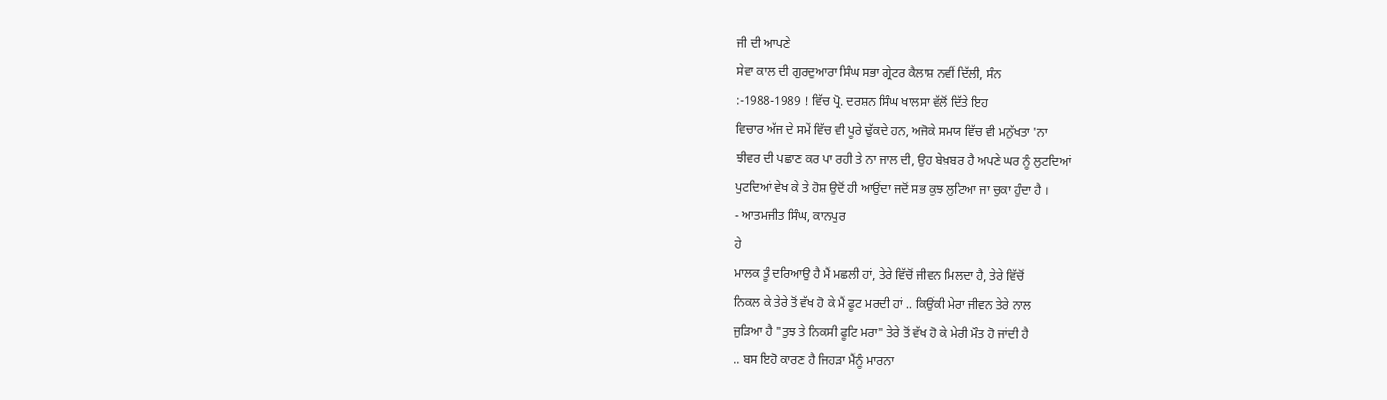ਜੀ ਦੀ ਆਪਣੇ
ਸੇਵਾ ਕਾਲ ਦੀ ਗੁਰਦੁਆਰਾ ਸਿੰਘ ਸਭਾ ਗ੍ਰੇਟਰ ਕੈਲਾਸ਼ ਨਵੀਂ ਦਿੱਲੀ, ਸੰਨ
:-1988-1989 ! ਵਿੱਚ ਪ੍ਰੋ. ਦਰਸ਼ਨ ਸਿੰਘ ਖਾਲਸਾ ਵੱਲੋਂ ਦਿੱਤੇ ਇਹ
ਵਿਚਾਰ ਅੱਜ ਦੇ ਸਮੇਂ ਵਿੱਚ ਵੀ ਪੂਰੇ ਢੁੱਕਦੇ ਹਨ, ਅਜੋਕੇ ਸਮਯ ਵਿੱਚ ਵੀ ਮਨੁੱਖਤਾ 'ਨਾ
ਝੀਵਰ ਦੀ ਪਛਾਣ ਕਰ ਪਾ ਰਹੀ ਤੇ ਨਾ ਜਾਲ ਦੀ, ਉਹ ਬੇਖ਼ਬਰ ਹੈ ਅਪਣੇ ਘਰ ਨੂੰ ਲੁਟਦਿਆਂ
ਪੁਟਦਿਆਂ ਵੇਖ ਕੇ ਤੇ ਹੋਸ਼ ਉਦੋਂ ਹੀ ਆਉਂਦਾ ਜਦੋਂ ਸਭ ਕੁਝ ਲੁਟਿਆ ਜਾ ਚੁਕਾ ਹੁੰਦਾ ਹੈ ।
- ਆਤਮਜੀਤ ਸਿੰਘ, ਕਾਨਪੁਰ
ਹੇ
ਮਾਲਕ ਤੂੰ ਦਰਿਆਉ ਹੈ ਮੈਂ ਮਛਲੀ ਹਾਂ, ਤੇਰੇ ਵਿੱਚੋਂ ਜੀਵਨ ਮਿਲਦਾ ਹੈ, ਤੇਰੇ ਵਿੱਚੋਂ
ਨਿਕਲ ਕੇ ਤੇਰੇ ਤੋਂ ਵੱਖ ਹੋ ਕੇ ਮੈਂ ਫੂਟ ਮਰਦੀ ਹਾਂ .. ਕਿਉਂਕੀ ਮੇਰਾ ਜੀਵਨ ਤੇਰੇ ਨਾਲ
ਜੁੜਿਆ ਹੈ "ਤੁਝ ਤੇ ਨਿਕਸੀ ਫੂਟਿ ਮਰਾ" ਤੇਰੇ ਤੋਂ ਵੱਖ ਹੋ ਕੇ ਮੇਰੀ ਮੌਤ ਹੋ ਜਾਂਦੀ ਹੈ
.. ਬਸ ਇਹੋ ਕਾਰਣ ਹੈ ਜਿਹੜਾ ਮੈਂਨੂੰ ਮਾਰਨਾ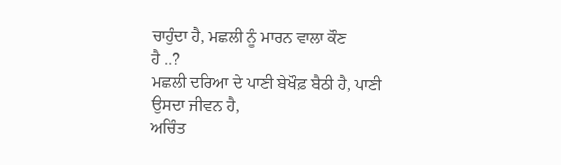ਚਾਹੁੰਦਾ ਹੈ, ਮਛਲੀ ਨੂੰ ਮਾਰਨ ਵਾਲਾ ਕੌਣ
ਹੈ ..?
ਮਛਲੀ ਦਰਿਆ ਦੇ ਪਾਣੀ ਬੇਖੌਫ਼ ਬੈਠੀ ਹੈ, ਪਾਣੀ ਉਸਦਾ ਜੀਵਨ ਹੈ,
ਅਚਿੰਤ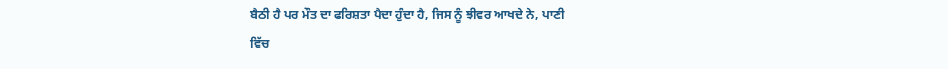ਬੈਠੀ ਹੈ ਪਰ ਮੌਤ ਦਾ ਫਰਿਸ਼ਤਾ ਪੈਦਾ ਹੁੰਦਾ ਹੈ, ਜਿਸ ਨੂੰ ਝੀਵਰ ਆਖਦੇ ਨੇ, ਪਾਣੀ
ਵਿੱਚ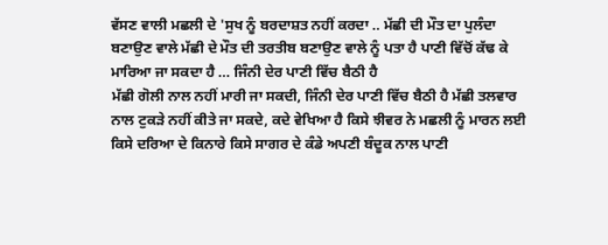ਵੱਸਣ ਵਾਲੀ ਮਛਲੀ ਦੇ 'ਸੁਖ ਨੂੰ ਬਰਦਾਸ਼ਤ ਨਹੀਂ ਕਰਦਾ .. ਮੱਛੀ ਦੀ ਮੌਤ ਦਾ ਪੁਲੰਦਾ
ਬਣਾਉਣ ਵਾਲੇ ਮੱਛੀ ਦੇ ਮੌਤ ਦੀ ਤਰਤੀਬ ਬਣਾਉਣ ਵਾਲੇ ਨੂੰ ਪਤਾ ਹੈ ਪਾਣੀ ਵਿੱਚੋਂ ਕੱਢ ਕੇ
ਮਾਰਿਆ ਜਾ ਸਕਦਾ ਹੈ ... ਜਿੰਨੀ ਦੇਰ ਪਾਣੀ ਵਿੱਚ ਬੈਠੀ ਹੈ
ਮੱਛੀ ਗੋਲੀ ਨਾਲ ਨਹੀਂ ਮਾਰੀ ਜਾ ਸਕਦੀ, ਜਿੰਨੀ ਦੇਰ ਪਾਣੀ ਵਿੱਚ ਬੈਠੀ ਹੈ ਮੱਛੀ ਤਲਵਾਰ
ਨਾਲ ਟੁਕੜੇ ਨਹੀਂ ਕੀਤੇ ਜਾ ਸਕਦੇ, ਕਦੇ ਵੇਖਿਆ ਹੈ ਕਿਸੇ ਝੀਵਰ ਨੇ ਮਛਲੀ ਨੂੰ ਮਾਰਨ ਲਈ
ਕਿਸੇ ਦਰਿਆ ਦੇ ਕਿਨਾਰੇ ਕਿਸੇ ਸਾਗਰ ਦੇ ਕੰਡੇ ਅਪਣੀ ਬੰਦੂਕ ਨਾਲ ਪਾਣੀ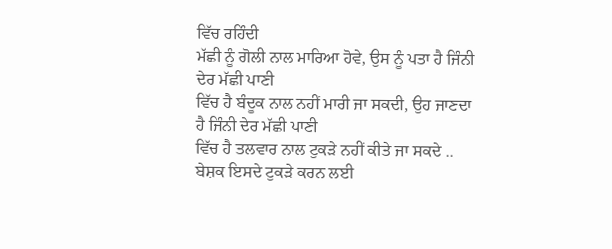ਵਿੱਚ ਰਹਿੰਦੀ
ਮੱਛੀ ਨੂੰ ਗੋਲੀ ਨਾਲ ਮਾਰਿਆ ਹੋਵੇ, ਉਸ ਨੂੰ ਪਤਾ ਹੈ ਜਿੰਨੀ ਦੇਰ ਮੱਛੀ ਪਾਣੀ
ਵਿੱਚ ਹੈ ਬੰਦੂਕ ਨਾਲ ਨਹੀਂ ਮਾਰੀ ਜਾ ਸਕਦੀ, ਉਹ ਜਾਣਦਾ ਹੈ ਜਿੰਨੀ ਦੇਰ ਮੱਛੀ ਪਾਣੀ
ਵਿੱਚ ਹੈ ਤਲਵਾਰ ਨਾਲ ਟੁਕੜੇ ਨਹੀਂ ਕੀਤੇ ਜਾ ਸਕਦੇ .. ਬੇਸ਼ਕ ਇਸਦੇ ਟੁਕੜੇ ਕਰਨ ਲਈ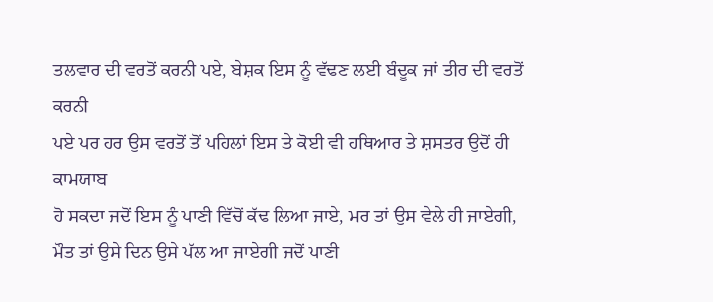ਤਲਵਾਰ ਦੀ ਵਰਤੋਂ ਕਰਨੀ ਪਏ, ਬੇਸ਼ਕ ਇਸ ਨੂੰ ਵੱਢਣ ਲਈ ਬੰਦੂਕ ਜਾਂ ਤੀਰ ਦੀ ਵਰਤੋਂ ਕਰਨੀ
ਪਏ ਪਰ ਹਰ ਉਸ ਵਰਤੋਂ ਤੋਂ ਪਹਿਲਾਂ ਇਸ ਤੇ ਕੋਈ ਵੀ ਹਥਿਆਰ ਤੇ ਸ਼ਸਤਰ ਉਦੋਂ ਹੀ ਕਾਮਯਾਬ
ਹੋ ਸਕਦਾ ਜਦੋਂ ਇਸ ਨੂੰ ਪਾਣੀ ਵਿੱਚੋਂ ਕੱਢ ਲਿਆ ਜਾਏ, ਮਰ ਤਾਂ ਉਸ ਵੇਲੇ ਹੀ ਜਾਏਗੀ,
ਮੌਤ ਤਾਂ ਉਸੇ ਦਿਨ ਉਸੇ ਪੱਲ ਆ ਜਾਏਗੀ ਜਦੋਂ ਪਾਣੀ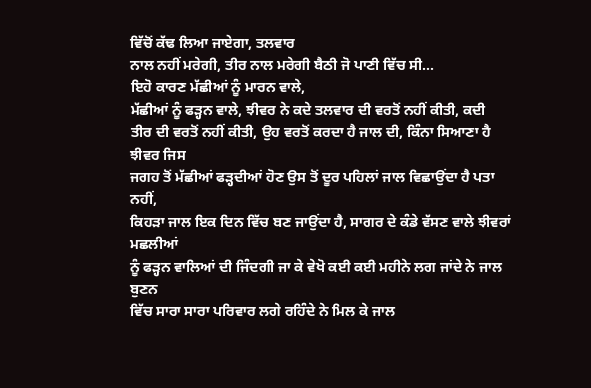ਵਿੱਚੋਂ ਕੱਢ ਲਿਆ ਜਾਏਗਾ, ਤਲਵਾਰ
ਨਾਲ ਨਹੀਂ ਮਰੇਗੀ, ਤੀਰ ਨਾਲ ਮਰੇਗੀ ਬੈਠੀ ਜੋ ਪਾਣੀ ਵਿੱਚ ਸੀ...
ਇਹੋ ਕਾਰਣ ਮੱਛੀਆਂ ਨੂੰ ਮਾਰਨ ਵਾਲੇ,
ਮੱਛੀਆਂ ਨੂੰ ਫੜ੍ਹਨ ਵਾਲੇ, ਝੀਵਰ ਨੇ ਕਦੇ ਤਲਵਾਰ ਦੀ ਵਰਤੋਂ ਨਹੀਂ ਕੀਤੀ, ਕਦੀ
ਤੀਰ ਦੀ ਵਰਤੋਂ ਨਹੀਂ ਕੀਤੀ, ਉਹ ਵਰਤੋਂ ਕਰਦਾ ਹੈ ਜਾਲ ਦੀ, ਕਿੰਨਾ ਸਿਆਣਾ ਹੈ ਝੀਵਰ ਜਿਸ
ਜਗਹ ਤੋਂ ਮੱਛੀਆਂ ਫੜ੍ਹਦੀਆਂ ਹੋਣ ਉਸ ਤੋਂ ਦੂਰ ਪਹਿਲਾਂ ਜਾਲ ਵਿਛਾਉਂਦਾ ਹੈ ਪਤਾ ਨਹੀਂ,
ਕਿਹੜਾ ਜਾਲ ਇਕ ਦਿਨ ਵਿੱਚ ਬਣ ਜਾਉਂਦਾ ਹੈ, ਸਾਗਰ ਦੇ ਕੰਡੇ ਵੱਸਣ ਵਾਲੇ ਝੀਵਰਾਂ ਮਛਲੀਆਂ
ਨੂੰ ਫੜ੍ਹਨ ਵਾਲਿਆਂ ਦੀ ਜਿੰਦਗੀ ਜਾ ਕੇ ਵੇਖੋ ਕਈ ਕਈ ਮਹੀਨੇ ਲਗ ਜਾਂਦੇ ਨੇ ਜਾਲ ਬੁਣਨ
ਵਿੱਚ ਸਾਰਾ ਸਾਰਾ ਪਰਿਵਾਰ ਲਗੇ ਰਹਿੰਦੇ ਨੇ ਮਿਲ ਕੇ ਜਾਲ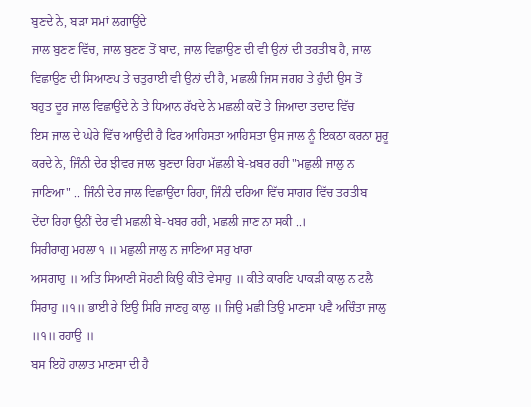ਬੁਣਦੇ ਨੇ, ਬੜਾ ਸਮਾਂ ਲਗਾਉਂਦੇ
ਜਾਲ ਬੁਣਣ ਵਿੱਚ, ਜਾਲ ਬੁਣਣ ਤੋਂ ਬਾਦ, ਜਾਲ ਵਿਛਾਉਣ ਦੀ ਵੀ ਉਨਾਂ ਦੀ ਤਰਤੀਬ ਹੈ, ਜਾਲ
ਵਿਛਾਉਣ ਦੀ ਸਿਆਣਪ ਤੇ ਚਤੁਰਾਈ ਵੀ ਉਨਾਂ ਦੀ ਹੈ, ਮਛਲੀ ਜਿਸ ਜਗਹ ਤੇ ਹੁੰਦੀ ਉਸ ਤੋਂ
ਬਹੁਤ ਦੂਰ ਜਾਲ ਵਿਛਾਉਂਦੇ ਨੇ ਤੇ ਧਿਆਨ ਰੱਖਦੇ ਨੇ ਮਛਲੀ ਕਦੋਂ ਤੇ ਜਿਆਦਾ ਤਦਾਦ ਵਿੱਚ
ਇਸ ਜਾਲ ਦੇ ਘੇਰੇ ਵਿੱਚ ਆਉਂਦੀ ਹੈ ਫਿਰ ਆਹਿਸਤਾ ਆਹਿਸਤਾ ਉਸ ਜਾਲ ਨੂੰ ਇਕਠਾ ਕਰਨਾ ਸ਼ੁਰੂ
ਕਰਦੇ ਨੇ, ਜਿੰਨੀ ਦੇਰ ਝੀਵਰ ਜਾਲ ਬੁਣਦਾ ਰਿਹਾ ਮੱਛਲੀ ਬੇ-ਖ਼ਬਰ ਰਹੀ "ਮਛੁਲੀ ਜਾਲੁ ਨ
ਜਾਣਿਆ" .. ਜਿੰਨੀ ਦੇਰ ਜਾਲ ਵਿਛਾਉਂਦਾ ਰਿਹਾ, ਜਿੰਨੀ ਦਰਿਆ ਵਿੱਚ ਸਾਗਰ ਵਿੱਚ ਤਰਤੀਬ
ਦੇਂਦਾ ਰਿਹਾ ਉਨੀਂ ਦੇਰ ਵੀ ਮਛਲੀ ਬੇ-ਖਬਰ ਰਹੀ, ਮਛਲੀ ਜਾਣ ਨਾ ਸਕੀ ..।
ਸਿਰੀਰਾਗੁ ਮਹਲਾ ੧ ॥ ਮਛੁਲੀ ਜਾਲੁ ਨ ਜਾਣਿਆ ਸਰੁ ਖਾਰਾ
ਅਸਗਾਹੁ ॥ ਅਤਿ ਸਿਆਣੀ ਸੋਹਣੀ ਕਿਉ ਕੀਤੋ ਵੇਸਾਹੁ ॥ ਕੀਤੇ ਕਾਰਣਿ ਪਾਕੜੀ ਕਾਲੁ ਨ ਟਲੈ
ਸਿਰਾਹੁ ॥੧॥ ਭਾਈ ਰੇ ਇਉ ਸਿਰਿ ਜਾਣਹੁ ਕਾਲੁ ॥ ਜਿਉ ਮਛੀ ਤਿਉ ਮਾਣਸਾ ਪਵੈ ਅਚਿੰਤਾ ਜਾਲੁ
॥੧॥ ਰਹਾਉ ॥
ਬਸ ਇਹੋ ਹਾਲਾਤ ਮਾਣਸਾ ਦੀ ਹੈ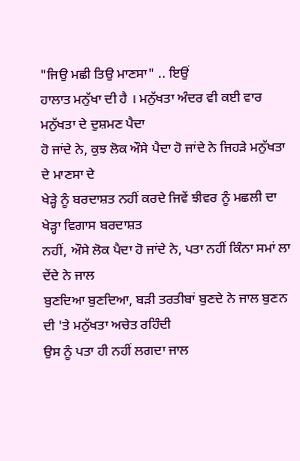"ਜਿਉ ਮਛੀ ਤਿਉ ਮਾਣਸਾ" .. ਇਉਂ
ਹਾਲਾਤ ਮਨੁੱਖਾ ਦੀ ਹੈ । ਮਨੁੱਖਤਾ ਅੰਦਰ ਵੀ ਕਈ ਵਾਰ ਮਨੁੱਖਤਾ ਦੇ ਦੁਸ਼ਮਣ ਪੈਦਾ
ਹੋ ਜਾਂਦੇ ਨੇ, ਕੁਝ ਲੋਕ ਔਸੇ ਪੈਦਾ ਹੋ ਜਾਂਦੇ ਨੇ ਜਿਹੜੇ ਮਨੁੱਖਤਾ ਦੇ ਮਾਣਸਾ ਦੇ
ਖੇੜ੍ਹੇ ਨੂੰ ਬਰਦਾਸ਼ਤ ਨਹੀਂ ਕਰਦੇ ਜਿਵੇਂ ਝੀਵਰ ਨੂੰ ਮਛਲੀ ਦਾ ਖੇੜ੍ਹਾ ਵਿਗਾਸ ਬਰਦਾਸ਼ਤ
ਨਹੀਂ, ਔਸੇ ਲੋਕ ਪੈਦਾ ਹੋ ਜਾਂਦੇ ਨੇ, ਪਤਾ ਨਹੀਂ ਕਿੰਨਾ ਸਮਾਂ ਲਾ ਦੇਂਦੇ ਨੇ ਜਾਲ
ਬੁਣਦਿਆ ਬੁਣਦਿਆ, ਬੜੀ ਤਰਤੀਬਾਂ ਬੁਣਦੇ ਨੇ ਜਾਲ ਬੁਣਨ ਦੀ 'ਤੇ ਮਨੁੱਖਤਾ ਅਚੇਤ ਰਹਿੰਦੀ
ਉਸ ਨੂੰ ਪਤਾ ਹੀ ਨਹੀਂ ਲਗਦਾ ਜਾਲ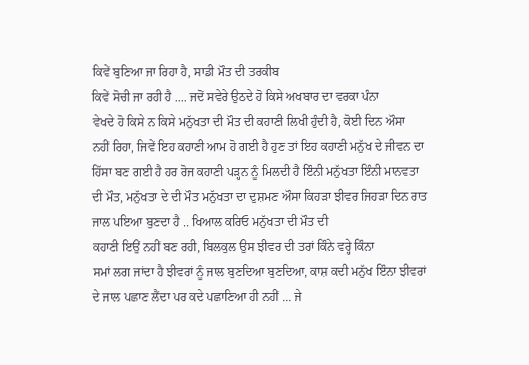ਕਿਵੇਂ ਬੁਣਿਆ ਜਾ ਰਿਹਾ ਹੈ, ਸਾਡੀ ਮੌਤ ਦੀ ਤਰਕੀਬ
ਕਿਵੇਂ ਸੋਚੀ ਜਾ ਰਹੀ ਹੈ .... ਜਦੋਂ ਸਵੇਰੇ ਉਠਦੇ ਹੋ ਕਿਸੇ ਅਖਬਾਰ ਦਾ ਵਰਕਾ ਪੰਨਾ
ਵੇਖਦੇ ਹੋ ਕਿਸੇ ਨ ਕਿਸੇ ਮਨੁੱਖਤਾ ਦੀ ਮੌਤ ਦੀ ਕਹਾਣੀ ਲਿਖੀ ਹੁੰਦੀ ਹੈ, ਕੋਈ ਦਿਨ ਔਸਾ
ਨਹੀਂ ਰਿਹਾ, ਜਿਵੇਂ ਇਹ ਕਹਾਣੀ ਆਮ ਹੋ ਗਈ ਹੈ ਹੁਣ ਤਾਂ ਇਹ ਕਹਾਣੀ ਮਨੁੱਖ ਦੇ ਜੀਵਨ ਦਾ
ਹਿੱਸਾ ਬਣ ਗਈ ਹੈ ਹਰ ਰੋਜ ਕਹਾਣੀ ਪੜ੍ਹਨ ਨੂੰ ਮਿਲਦੀ ਹੈ ਇੰਨੀ ਮਨੁੱਖਤਾ ਇੰਨੀ ਮਾਨਵਤਾ
ਦੀ ਮੌਤ, ਮਨੁੱਖਤਾ ਦੇ ਦੀ ਮੌਤ ਮਨੁੱਖਤਾ ਦਾ ਦੁਸ਼ਮਣ ਔਸਾ ਕਿਹੜਾ ਝੀਵਰ ਜਿਹੜਾ ਦਿਨ ਰਾਤ
ਜਾਲ ਪਇਆ ਬੁਣਦਾ ਹੈ .. ਖਿਆਲ ਕਰਿਓ ਮਨੁੱਖਤਾ ਦੀ ਮੌਤ ਦੀ
ਕਹਾਣੀ ਇਉਂ ਨਹੀਂ ਬਣ ਰਹੀ, ਬਿਲਕੁਲ ਉਸ ਝੀਵਰ ਦੀ ਤਰਾਂ ਕਿੰਨੇ ਵਰ੍ਹੇ ਕਿੰਨਾ
ਸਮਾਂ ਲਗ ਜਾਂਦਾ ਹੈ ਝੀਵਰਾਂ ਨੂੰ ਜਾਲ ਬੁਣਦਿਆ ਬੁਣਦਿਆ, ਕਾਸ਼ ਕਦੀ ਮਨੁੱਖ ਇੰਨਾ ਝੀਵਰਾਂ
ਦੇ ਜਾਲ ਪਛਾਣ ਲੈਂਦਾ ਪਰ ਕਦੇ ਪਛਾਣਿਆ ਹੀ ਨਹੀਂ ... ਜੇ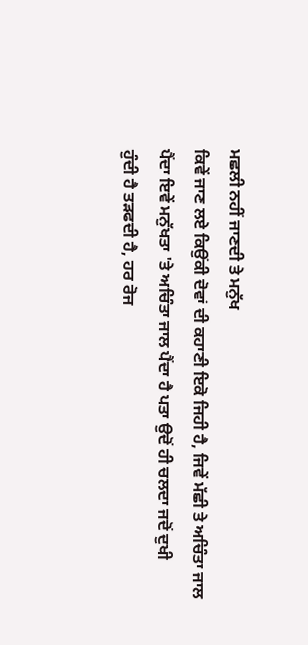ਮਛਲੀ ਨਹੀਂ ਜਾਣਦੀ ਤੇ ਮਨੁੱਖ
ਕਿਵੇਂ ਜਾਣ ਲਏ ਕਿਉਂਕੀ ਦੋਵਾਂ ਦੀ ਕਹਾਣੀ ਇਕੋ ਜਿਹੀ ਹੈ, ਜਿਵੇਂ ਮੱਛੀ ਤੇ ਅਚਿੰਤਾ ਜਾਲ
ਪੈਂਦਾ ਇਵੇਂ ਮਨੁੱਖਤਾ 'ਤੇ ਅਚਿੰਤਾ ਜਾਲ ਪੈਂਦਾ ਹੈ ਪਤਾ ਉਦੋਂ ਹੀ ਚਲਦਾ ਜਦੋਂ ਦੁਖੀ
ਹੁੰਦੀ ਹੈ ਤੜਫਦੀ ਹੈ, ਹਰ ਰੋਜ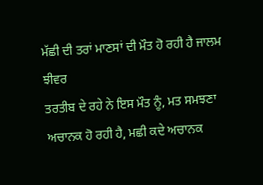ਮੱਛੀ ਦੀ ਤਰਾਂ ਮਾਣਸਾਂ ਦੀ ਮੌਤ ਹੋ ਰਹੀ ਹੈ ਜਾਲਮ ਝੀਵਰ
ਤਰਤੀਬ ਦੇ ਰਹੇ ਨੇ ਇਸ ਮੌਤ ਨੂੰ, ਮਤ ਸਮਝਣਾ ਅਚਾਨਕ ਹੋ ਰਹੀ ਹੈ, ਮਛੀ ਕਦੇ ਅਚਾਨਕ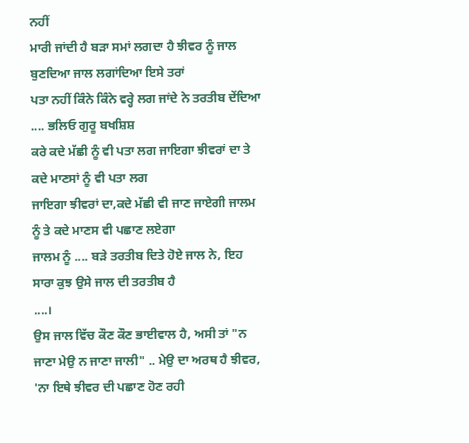ਨਹੀਂ
ਮਾਰੀ ਜਾਂਦੀ ਹੈ ਬੜਾ ਸਮਾਂ ਲਗਦਾ ਹੈ ਝੀਵਰ ਨੂੰ ਜਾਲ ਬੁਣਦਿਆ ਜਾਲ ਲਗਾਂਦਿਆ ਇਸੇ ਤਰਾਂ
ਪਤਾ ਨਹੀਂ ਕਿੰਨੇ ਕਿੰਨੇ ਵਰ੍ਹੇ ਲਗ ਜਾਂਦੇ ਨੇ ਤਰਤੀਬ ਦੇਂਦਿਆ .... ਭਲਿਓ ਗੁਰੂ ਬਖਸ਼ਿਸ਼
ਕਰੇ ਕਦੇ ਮੱਛੀ ਨੂੰ ਵੀ ਪਤਾ ਲਗ ਜਾਇਗਾ ਝੀਵਰਾਂ ਦਾ ਤੇ ਕਦੇ ਮਾਣਸਾਂ ਨੂੰ ਵੀ ਪਤਾ ਲਗ
ਜਾਇਗਾ ਝੀਵਰਾਂ ਦਾ,ਕਦੇ ਮੱਛੀ ਵੀ ਜਾਣ ਜਾਏਗੀ ਜਾਲਮ ਨੂੰ ਤੇ ਕਦੇ ਮਾਣਸ ਵੀ ਪਛਾਣ ਲਏਗਾ
ਜਾਲਮ ਨੂੰ .... ਬੜੇ ਤਰਤੀਬ ਦਿਤੇ ਹੋਏ ਜਾਲ ਨੇ, ਇਹ ਸਾਰਾ ਕੁਝ ਉਸੇ ਜਾਲ ਦੀ ਤਰਤੀਬ ਹੈ
....।
ਉਸ ਜਾਲ ਵਿੱਚ ਕੌਣ ਕੌਣ ਭਾਈਵਾਲ ਹੈ, ਅਸੀ ਤਾਂ "ਨ
ਜਾਣਾ ਮੇਉ ਨ ਜਾਣਾ ਜਾਲੀ" .. ਮੇਉ ਦਾ ਅਰਥ ਹੈ ਝੀਵਰ, 'ਨਾ ਇਥੇ ਝੀਵਰ ਦੀ ਪਛਾਣ ਹੋਣ ਰਹੀ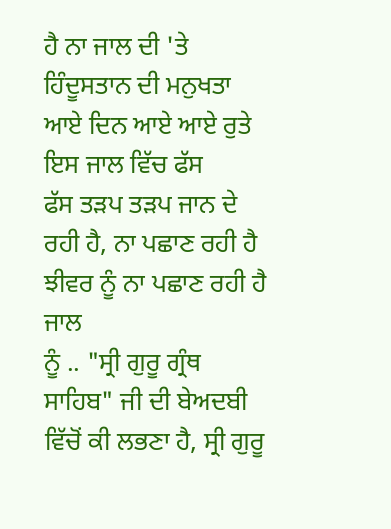ਹੈ ਨਾ ਜਾਲ ਦੀ 'ਤੇ ਹਿੰਦੂਸਤਾਨ ਦੀ ਮਨੁਖਤਾ ਆਏ ਦਿਨ ਆਏ ਆਏ ਰੁਤੇ ਇਸ ਜਾਲ ਵਿੱਚ ਫੱਸ
ਫੱਸ ਤੜਪ ਤੜਪ ਜਾਨ ਦੇ ਰਹੀ ਹੈ, ਨਾ ਪਛਾਣ ਰਹੀ ਹੈ ਝੀਵਰ ਨੂੰ ਨਾ ਪਛਾਣ ਰਹੀ ਹੈ ਜਾਲ
ਨੂੰ .. "ਸ੍ਰੀ ਗੁਰੂ ਗ੍ਰੰਥ ਸਾਹਿਬ" ਜੀ ਦੀ ਬੇਅਦਬੀ ਵਿੱਚੋਂ ਕੀ ਲਭਣਾ ਹੈ, ਸ੍ਰੀ ਗੁਰੂ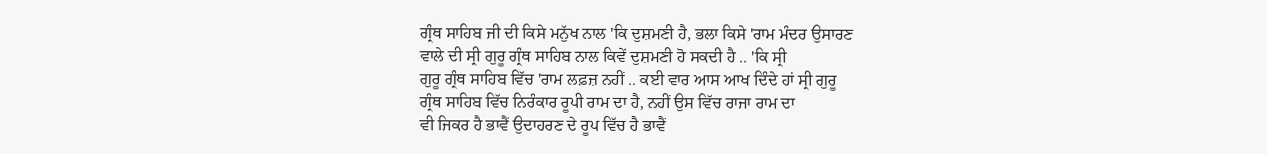ਗ੍ਰੰਥ ਸਾਹਿਬ ਜੀ ਦੀ ਕਿਸੇ ਮਨੁੱਖ ਨਾਲ 'ਕਿ ਦੁਸ਼ਮਣੀ ਹੈ, ਭਲਾ ਕਿਸੇ 'ਰਾਮ ਮੰਦਰ ਉਸਾਰਣ
ਵਾਲੇ ਦੀ ਸ੍ਰੀ ਗੁਰੂ ਗ੍ਰੰਥ ਸਾਹਿਬ ਨਾਲ ਕਿਵੇਂ ਦੁਸ਼ਮਣੀ ਹੋ ਸਕਦੀ ਹੈ .. 'ਕਿ ਸ੍ਰੀ
ਗੁਰੂ ਗ੍ਰੰਥ ਸਾਹਿਬ ਵਿੱਚ 'ਰਾਮ ਲਫ਼ਜ਼ ਨਹੀਂ .. ਕਈ ਵਾਰ ਆਸ ਆਖ ਦਿੰਦੇ ਹਾਂ ਸ੍ਰੀ ਗੁਰੂ
ਗ੍ਰੰਥ ਸਾਹਿਬ ਵਿੱਚ ਨਿਰੰਕਾਰ ਰੂਪੀ ਰਾਮ ਦਾ ਹੈ, ਨਹੀਂ ਉਸ ਵਿੱਚ ਰਾਜਾ ਰਾਮ ਦਾ
ਵੀ ਜਿਕਰ ਹੈ ਭਾਵੈਂ ਉਦਾਹਰਣ ਦੇ ਰੂਪ ਵਿੱਚ ਹੈ ਭਾਵੈਂ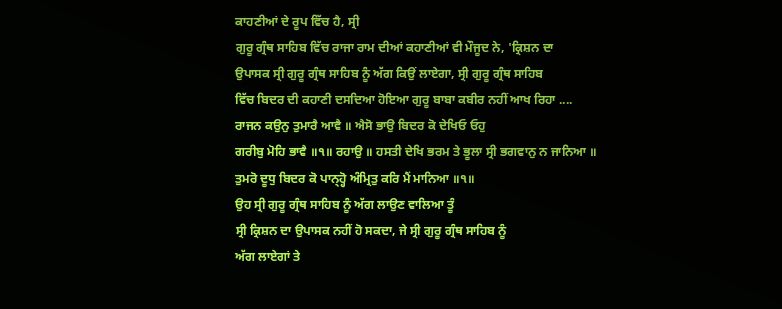ਕਾਹਣੀਆਂ ਦੇ ਰੂਪ ਵਿੱਚ ਹੈ, ਸ੍ਰੀ
ਗੁਰੂ ਗ੍ਰੰਥ ਸਾਹਿਬ ਵਿੱਚ ਰਾਜਾ ਰਾਮ ਦੀਆਂ ਕਹਾਣੀਆਂ ਵੀ ਮੌਜੂਦ ਨੇ, 'ਕ੍ਰਿਸ਼ਨ ਦਾ
ਉਪਾਸਕ ਸ੍ਰੀ ਗੁਰੂ ਗ੍ਰੰਥ ਸਾਹਿਬ ਨੂੰ ਅੱਗ ਕਿਉਂ ਲਾਏਗਾ, ਸ੍ਰੀ ਗੁਰੂ ਗ੍ਰੰਥ ਸਾਹਿਬ
ਵਿੱਚ ਬਿਦਰ ਦੀ ਕਹਾਣੀ ਦਸਦਿਆ ਹੋਇਆ ਗੁਰੂ ਬਾਬਾ ਕਬੀਰ ਨਹੀਂ ਆਖ ਰਿਹਾ ....
ਰਾਜਨ ਕਉਨੁ ਤੁਮਾਰੈ ਆਵੈ ॥ ਐਸੋ ਭਾਉ ਬਿਦਰ ਕੋ ਦੇਖਿਓ ਓਹੁ
ਗਰੀਬੁ ਮੋਹਿ ਭਾਵੈ ॥੧॥ ਰਹਾਉ ॥ ਹਸਤੀ ਦੇਖਿ ਭਰਮ ਤੇ ਭੂਲਾ ਸ੍ਰੀ ਭਗਵਾਨੁ ਨ ਜਾਨਿਆ ॥
ਤੁਮਰੋ ਦੂਧੁ ਬਿਦਰ ਕੋ ਪਾਨ੍ਹ੍ਹੋ ਅੰਮ੍ਰਿਤੁ ਕਰਿ ਮੈਂ ਮਾਨਿਆ ॥੧॥
ਉਹ ਸ੍ਰੀ ਗੁਰੂ ਗ੍ਰੰਥ ਸਾਹਿਬ ਨੂੰ ਅੱਗ ਲਾਉਣ ਵਾਲਿਆ ਤੂੰ
ਸ੍ਰੀ ਕ੍ਰਿਸ਼ਨ ਦਾ ਉਪਾਸਕ ਨਹੀਂ ਹੋ ਸਕਦਾ, ਜੇ ਸ੍ਰੀ ਗੁਰੂ ਗ੍ਰੰਥ ਸਾਹਿਬ ਨੂੰ
ਅੱਗ ਲਾਏਗਾਂ ਤੇ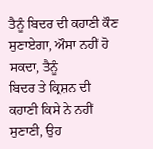ਤੈਨੂੰ ਬਿਦਰ ਦੀ ਕਹਾਣੀ ਕੌਣ ਸੁਣਾਏਗਾ, ਔਸਾ ਨਹੀਂ ਹੋ ਸਕਦਾ, ਤੈਨੂੰ
ਬਿਦਰ ਤੇ ਕ੍ਰਿਸ਼ਨ ਦੀ ਕਹਾਣੀ ਕਿਸੇ ਨੇ ਨਹੀਂ ਸੁਣਾਣੀ, ਉਹ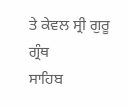ਤੇ ਕੇਵਲ ਸ੍ਰੀ ਗੁਰੂ ਗ੍ਰੰਥ
ਸਾਹਿਬ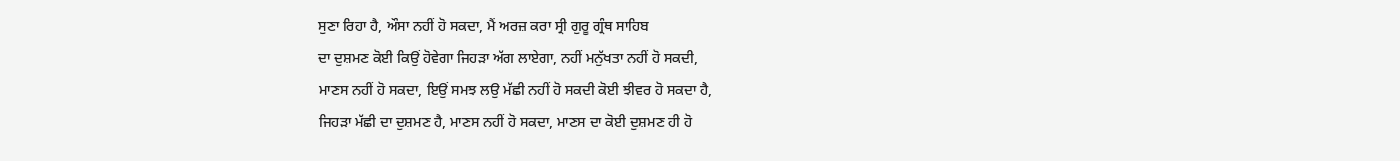ਸੁਣਾ ਰਿਹਾ ਹੈ, ਔਸਾ ਨਹੀਂ ਹੋ ਸਕਦਾ, ਮੈਂ ਅਰਜ਼ ਕਰਾ ਸ੍ਰੀ ਗੁਰੂ ਗ੍ਰੰਥ ਸਾਹਿਬ
ਦਾ ਦੁਸ਼ਮਣ ਕੋਈ ਕਿਉਂ ਹੋਵੇਗਾ ਜਿਹੜਾ ਅੱਗ ਲਾਏਗਾ, ਨਹੀਂ ਮਨੁੱਖਤਾ ਨਹੀਂ ਹੋ ਸਕਦੀ,
ਮਾਣਸ ਨਹੀਂ ਹੋ ਸਕਦਾ, ਇਉਂ ਸਮਝ ਲਉ ਮੱਛੀ ਨਹੀਂ ਹੋ ਸਕਦੀ ਕੋਈ ਝੀਵਰ ਹੋ ਸਕਦਾ ਹੈ,
ਜਿਹੜਾ ਮੱਛੀ ਦਾ ਦੁਸ਼ਮਣ ਹੈ, ਮਾਣਸ ਨਹੀਂ ਹੋ ਸਕਦਾ, ਮਾਣਸ ਦਾ ਕੋਈ ਦੁਸ਼ਮਣ ਹੀ ਹੋ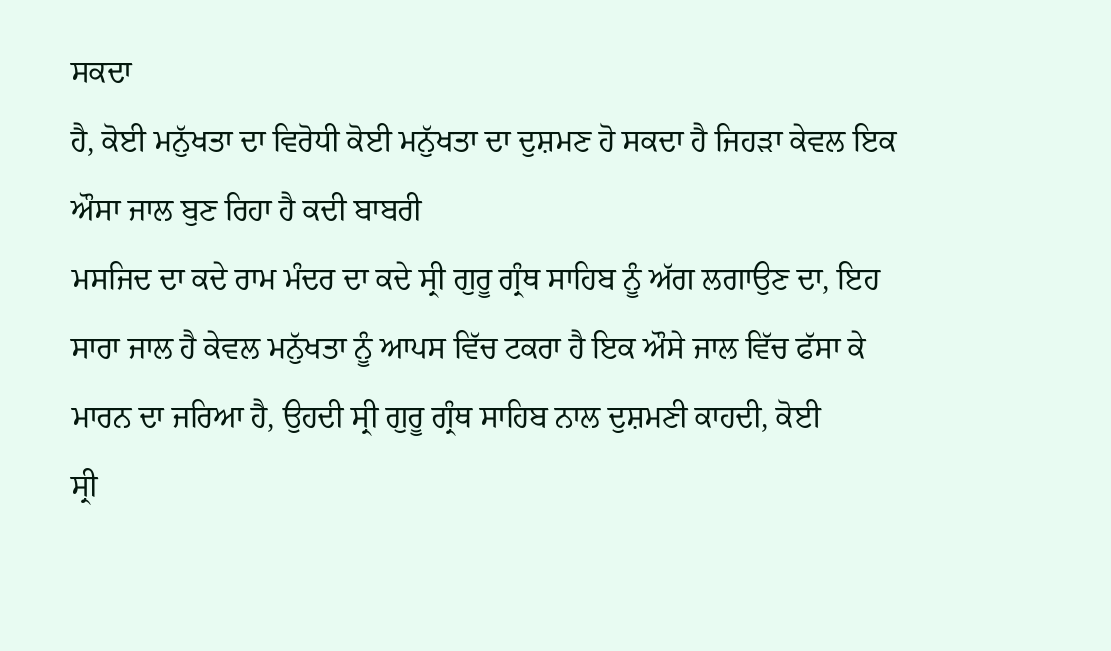ਸਕਦਾ
ਹੈ, ਕੋਈ ਮਨੁੱਖਤਾ ਦਾ ਵਿਰੋਧੀ ਕੋਈ ਮਨੁੱਖਤਾ ਦਾ ਦੁਸ਼ਮਣ ਹੋ ਸਕਦਾ ਹੈ ਜਿਹੜਾ ਕੇਵਲ ਇਕ
ਔਸਾ ਜਾਲ ਬੁਣ ਰਿਹਾ ਹੈ ਕਦੀ ਬਾਬਰੀ
ਮਸਜਿਦ ਦਾ ਕਦੇ ਰਾਮ ਮੰਦਰ ਦਾ ਕਦੇ ਸ੍ਰੀ ਗੁਰੂ ਗ੍ਰੰਥ ਸਾਹਿਬ ਨੂੰ ਅੱਗ ਲਗਾਉਣ ਦਾ, ਇਹ
ਸਾਰਾ ਜਾਲ ਹੈ ਕੇਵਲ ਮਨੁੱਖਤਾ ਨੂੰ ਆਪਸ ਵਿੱਚ ਟਕਰਾ ਹੈ ਇਕ ਔਸੇ ਜਾਲ ਵਿੱਚ ਫੱਸਾ ਕੇ
ਮਾਰਨ ਦਾ ਜਰਿਆ ਹੈ, ਉਹਦੀ ਸ੍ਰੀ ਗੁਰੂ ਗ੍ਰੰਥ ਸਾਹਿਬ ਨਾਲ ਦੁਸ਼ਮਣੀ ਕਾਹਦੀ, ਕੋਈ
ਸ੍ਰੀ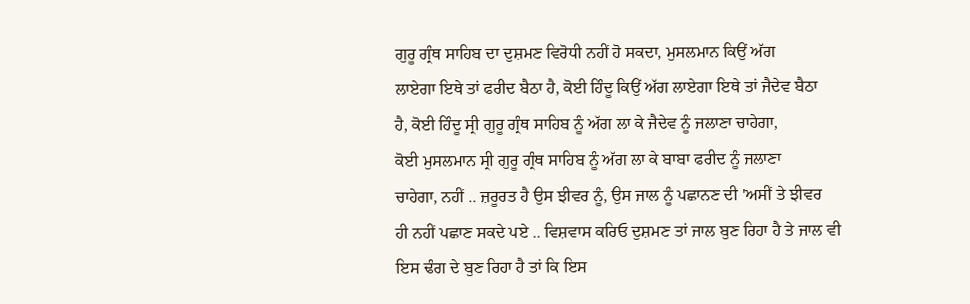ਗੁਰੂ ਗ੍ਰੰਥ ਸਾਹਿਬ ਦਾ ਦੁਸ਼ਮਣ ਵਿਰੋਧੀ ਨਹੀਂ ਹੋ ਸਕਦਾ, ਮੁਸਲਮਾਨ ਕਿਉਂ ਅੱਗ
ਲਾਏਗਾ ਇਥੇ ਤਾਂ ਫਰੀਦ ਬੈਠਾ ਹੈ, ਕੋਈ ਹਿੰਦੂ ਕਿਉਂ ਅੱਗ ਲਾਏਗਾ ਇਥੇ ਤਾਂ ਜੈਦੇਵ ਬੈਠਾ
ਹੈ, ਕੋਈ ਹਿੰਦੂ ਸ੍ਰੀ ਗੁਰੂ ਗ੍ਰੰਥ ਸਾਹਿਬ ਨੂੰ ਅੱਗ ਲਾ ਕੇ ਜੈਦੇਵ ਨੂੰ ਜਲਾਣਾ ਚਾਹੇਗਾ,
ਕੋਈ ਮੁਸਲਮਾਨ ਸ੍ਰੀ ਗੁਰੂ ਗ੍ਰੰਥ ਸਾਹਿਬ ਨੂੰ ਅੱਗ ਲਾ ਕੇ ਬਾਬਾ ਫਰੀਦ ਨੂੰ ਜਲਾਣਾ
ਚਾਹੇਗਾ, ਨਹੀਂ .. ਜ਼ਰੂਰਤ ਹੈ ਉਸ ਝੀਵਰ ਨੂੰ, ਉਸ ਜਾਲ ਨੂੰ ਪਛਾਨਣ ਦੀ 'ਅਸੀਂ ਤੇ ਝੀਵਰ
ਹੀ ਨਹੀਂ ਪਛਾਣ ਸਕਦੇ ਪਏ .. ਵਿਸ਼ਵਾਸ ਕਰਿਓ ਦੁਸ਼ਮਣ ਤਾਂ ਜਾਲ ਬੁਣ ਰਿਹਾ ਹੈ ਤੇ ਜਾਲ ਵੀ
ਇਸ ਢੰਗ ਦੇ ਬੁਣ ਰਿਹਾ ਹੈ ਤਾਂ ਕਿ ਇਸ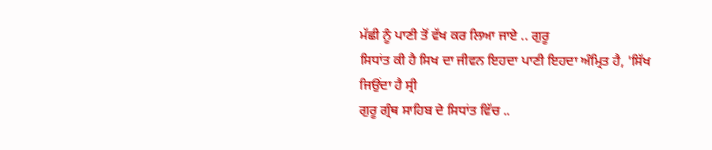ਮੱਛੀ ਨੂੰ ਪਾਣੀ ਤੋਂ ਵੱਖ ਕਰ ਲਿਆ ਜਾਏ .. ਗੁਰੂ
ਸਿਧਾਂਤ ਕੀ ਹੈ ਸਿਖ ਦਾ ਜੀਵਨ ਇਹਦਾ ਪਾਣੀ ਇਹਦਾ ਅੰਮ੍ਰਿਤ ਹੈ, 'ਸਿੱਖ ਜਿਉਂਦਾ ਹੈ ਸ੍ਰੀ
ਗੁਰੂ ਗ੍ਰੰਥ ਸਾਹਿਬ ਦੇ ਸਿਧਾਂਤ ਵਿੱਚ ..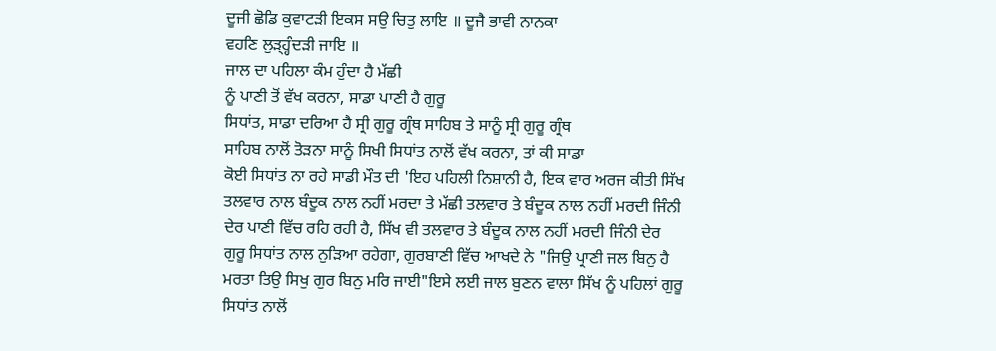ਦੂਜੀ ਛੋਡਿ ਕੁਵਾਟੜੀ ਇਕਸ ਸਉ ਚਿਤੁ ਲਾਇ ॥ ਦੂਜੈ ਭਾਵੀ ਨਾਨਕਾ
ਵਹਣਿ ਲੁੜ੍ਹ੍ਹੰਦੜੀ ਜਾਇ ॥
ਜਾਲ ਦਾ ਪਹਿਲਾ ਕੰਮ ਹੁੰਦਾ ਹੈ ਮੱਛੀ
ਨੂੰ ਪਾਣੀ ਤੋਂ ਵੱਖ ਕਰਨਾ, ਸਾਡਾ ਪਾਣੀ ਹੈ ਗੁਰੂ
ਸਿਧਾਂਤ, ਸਾਡਾ ਦਰਿਆ ਹੈ ਸ੍ਰੀ ਗੁਰੂ ਗ੍ਰੰਥ ਸਾਹਿਬ ਤੇ ਸਾਨੂੰ ਸ੍ਰੀ ਗੁਰੂ ਗ੍ਰੰਥ
ਸਾਹਿਬ ਨਾਲੋਂ ਤੋੜਨਾ ਸਾਨੂੰ ਸਿਖੀ ਸਿਧਾਂਤ ਨਾਲੋਂ ਵੱਖ ਕਰਨਾ, ਤਾਂ ਕੀ ਸਾਡਾ
ਕੋਈ ਸਿਧਾਂਤ ਨਾ ਰਹੇ ਸਾਡੀ ਮੌਤ ਦੀ 'ਇਹ ਪਹਿਲੀ ਨਿਸ਼ਾਨੀ ਹੈ, ਇਕ ਵਾਰ ਅਰਜ ਕੀਤੀ ਸਿੱਖ
ਤਲਵਾਰ ਨਾਲ ਬੰਦੂਕ ਨਾਲ ਨਹੀਂ ਮਰਦਾ ਤੇ ਮੱਛੀ ਤਲਵਾਰ ਤੇ ਬੰਦੂਕ ਨਾਲ ਨਹੀਂ ਮਰਦੀ ਜਿੰਨੀ
ਦੇਰ ਪਾਣੀ ਵਿੱਚ ਰਹਿ ਰਹੀ ਹੈ, ਸਿੱਖ ਵੀ ਤਲਵਾਰ ਤੇ ਬੰਦੂਕ ਨਾਲ ਨਹੀਂ ਮਰਦੀ ਜਿੰਨੀ ਦੇਰ
ਗੁਰੂ ਸਿਧਾਂਤ ਨਾਲ ਨੁੜਿਆ ਰਹੇਗਾ, ਗੁਰਬਾਣੀ ਵਿੱਚ ਆਖਦੇ ਨੇ "ਜਿਉ ਪ੍ਰਾਣੀ ਜਲ ਬਿਨੁ ਹੈ
ਮਰਤਾ ਤਿਉ ਸਿਖੁ ਗੁਰ ਬਿਨੁ ਮਰਿ ਜਾਈ"ਇਸੇ ਲਈ ਜਾਲ ਬੁਣਨ ਵਾਲਾ ਸਿੱਖ ਨੂੰ ਪਹਿਲਾਂ ਗੁਰੂ
ਸਿਧਾਂਤ ਨਾਲੋਂ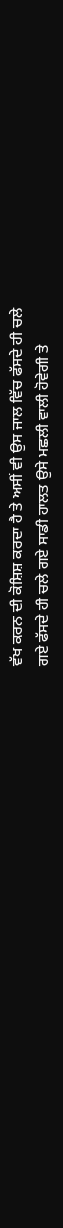ਵੱਖ ਕਰਨ ਦੀ ਕੋਸ਼ਿਸ਼ ਕਰਦਾ ਹੈ ਤੇ ਅਸੀਂ ਵੀ ਉਸ ਜਾਲ ਵਿੱਚ ਫੱਸਦੇ ਹੀ ਚਲੇ
ਗਏ ਫੱਸਦੇ ਹੀ ਚਲੇ ਗਏ ਸਾਡੀ ਹਾਲਤ ਉਸੇ ਮਛਲੀ ਵਾਲੀ ਹੋਵੇਗੀ ਤੇ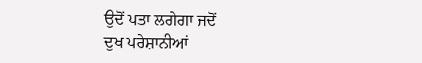ਉਦੋਂ ਪਤਾ ਲਗੇਗਾ ਜਦੋਂ
ਦੁਖ ਪਰੇਸ਼ਾਨੀਆਂ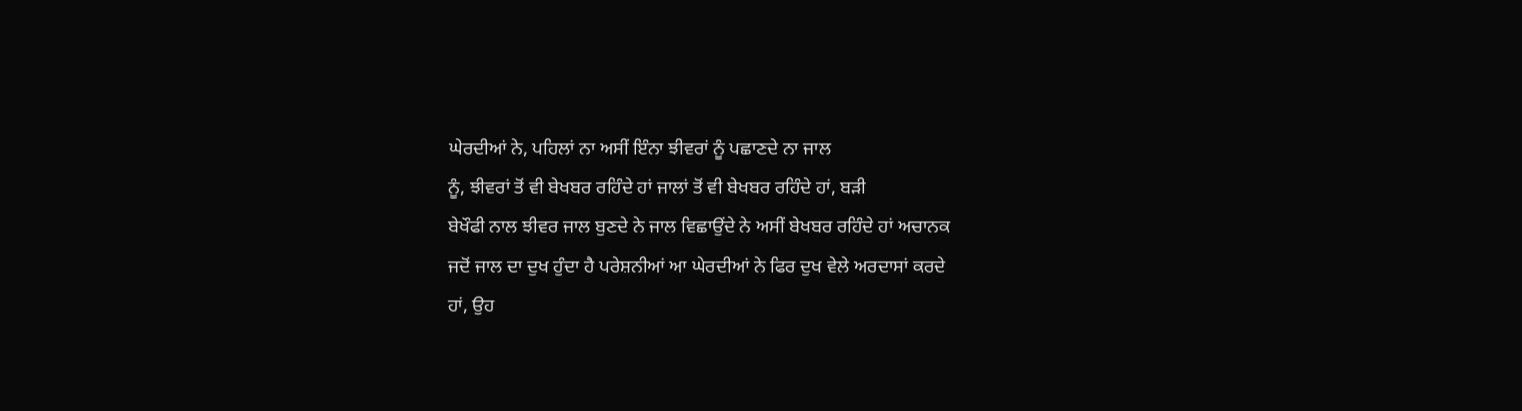ਘੇਰਦੀਆਂ ਨੇ, ਪਹਿਲਾਂ ਨਾ ਅਸੀਂ ਇੰਨਾ ਝੀਵਰਾਂ ਨੂੰ ਪਛਾਣਦੇ ਨਾ ਜਾਲ
ਨੂੰ, ਝੀਵਰਾਂ ਤੋਂ ਵੀ ਬੇਖਬਰ ਰਹਿੰਦੇ ਹਾਂ ਜਾਲਾਂ ਤੋਂ ਵੀ ਬੇਖਬਰ ਰਹਿੰਦੇ ਹਾਂ, ਬੜੀ
ਬੇਖੌਫੀ ਨਾਲ ਝੀਵਰ ਜਾਲ ਬੁਣਦੇ ਨੇ ਜਾਲ ਵਿਛਾਉਂਦੇ ਨੇ ਅਸੀਂ ਬੇਖਬਰ ਰਹਿੰਦੇ ਹਾਂ ਅਚਾਨਕ
ਜਦੋਂ ਜਾਲ ਦਾ ਦੁਖ ਹੁੰਦਾ ਹੈ ਪਰੇਸ਼ਨੀਆਂ ਆ ਘੇਰਦੀਆਂ ਨੇ ਫਿਰ ਦੁਖ ਵੇਲੇ ਅਰਦਾਸਾਂ ਕਰਦੇ
ਹਾਂ, ਉਹ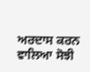ਅਰਦਾਸ ਕਰਨ ਵਾਲਿਆ ਸੋਝੀ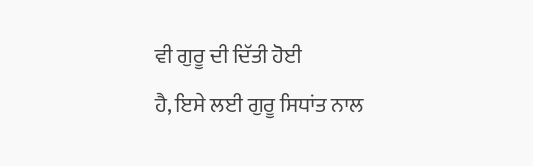ਵੀ ਗੁਰੂ ਦੀ ਦਿੱਤੀ ਹੋਈ
ਹੈ, ਇਸੇ ਲਈ ਗੁਰੂ ਸਿਧਾਂਤ ਨਾਲ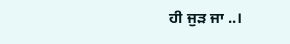ਹੀ ਜੁੜ ਜਾ ..।